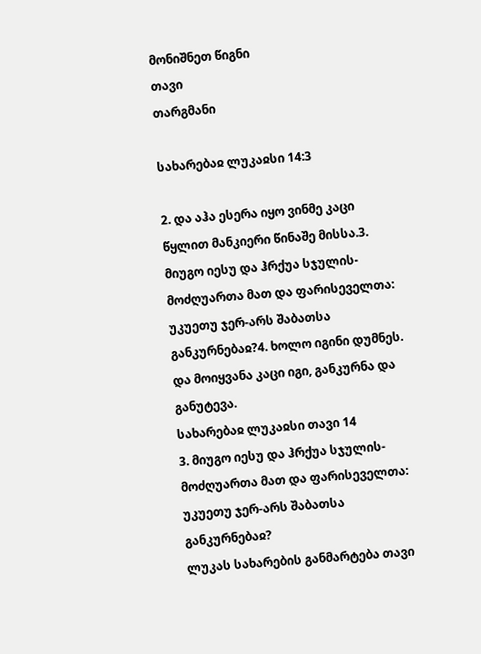მონიშნეთ წიგნი
თავი
თარგმანი

სახარებაჲ ლუკაჲსი 14:3

2. და აჰა ესერა იყო ვინმე კაცი წყლით მანკიერი წინაშე მისსა.3. მიუგო იესუ და ჰრქუა სჯულის-მოძღუართა მათ და ფარისეველთა: უკუეთუ ჯერ-არს შაბათსა განკურნებაჲ?4. ხოლო იგინი დუმნეს. და მოიყვანა კაცი იგი, განკურნა და განუტევა.
სახარებაჲ ლუკაჲსი თავი 14
3. მიუგო იესუ და ჰრქუა სჯულის-მოძღუართა მათ და ფარისეველთა: უკუეთუ ჯერ-არს შაბათსა განკურნებაჲ?
ლუკას სახარების განმარტება თავი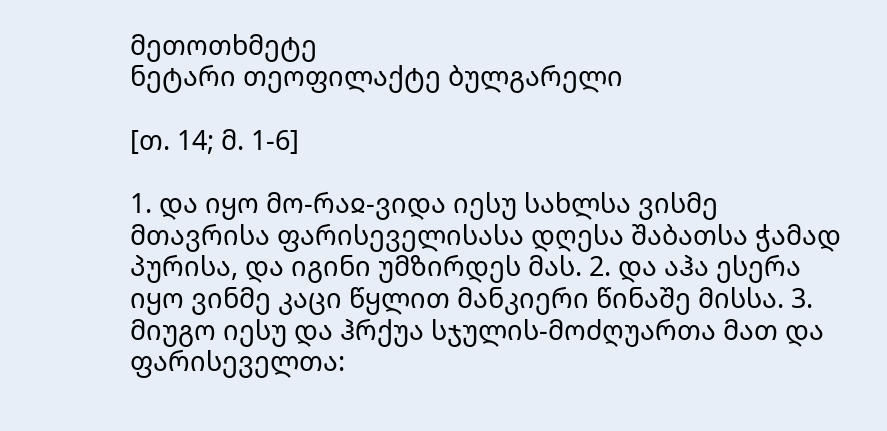მეთოთხმეტე
ნეტარი თეოფილაქტე ბულგარელი

[თ. 14; მ. 1-6]

1. და იყო მო-რაჲ-ვიდა იესუ სახლსა ვისმე მთავრისა ფარისეველისასა დღესა შაბათსა ჭამად პურისა, და იგინი უმზირდეს მას. 2. და აჰა ესერა იყო ვინმე კაცი წყლით მანკიერი წინაშე მისსა. 3. მიუგო იესუ და ჰრქუა სჯულის-მოძღუართა მათ და ფარისეველთა: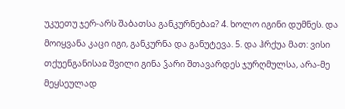უკუეთუ ჯერ-არს შაბათსა განკურნებაჲ? 4. ხოლო იგინი დუმნეს. და მოიყვანა კაცი იგი, განკურნა და განუტევა. 5. და ჰრქუა მათ: ვისი თქუენგანისაჲ შვილი გინა ჴარი შთავარდეს ჯურღმულსა, არა-მე მეყსეულად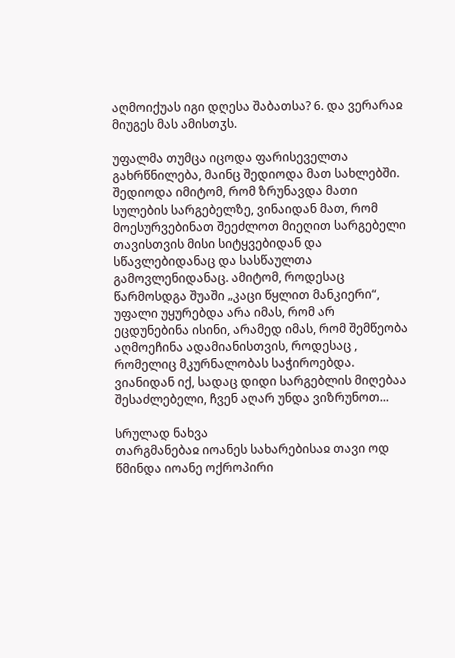აღმოიქუას იგი დღესა შაბათსა? 6. და ვერარაჲ მიუგეს მას ამისთჳს.

უფალმა თუმცა იცოდა ფარისეველთა გახრწნილება, მაინც შედიოდა მათ სახლებში. შედიოდა იმიტომ, რომ ზრუნავდა მათი სულების სარგებელზე, ვინაიდან მათ, რომ მოესურვებინათ შეეძლოთ მიეღით სარგებელი თავისთვის მისი სიტყვებიდან და სწავლებიდანაც და სასწაულთა გამოვლენიდანაც. ამიტომ, როდესაც წარმოსდგა შუაში „კაცი წყლით მანკიერი“, უფალი უყურებდა არა იმას, რომ არ ეცდუნებინა ისინი, არამედ იმას, რომ შემწეობა აღმოეჩინა ადამიანისთვის, როდესაც , რომელიც მკურნალობას საჭიროებდა. ვიანიდან იქ, სადაც დიდი სარგებლის მიღებაა შესაძლებელი, ჩვენ აღარ უნდა ვიზრუნოთ...

სრულად ნახვა
თარგმანებაჲ იოანეს სახარებისაჲ თავი ოდ
წმინდა იოანე ოქროპირი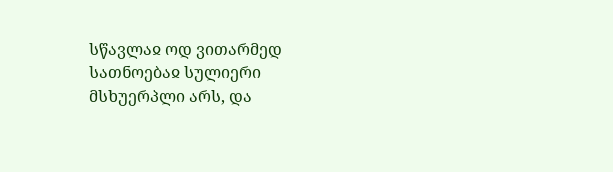სწავლაჲ ოდ ვითარმედ სათნოებაჲ სულიერი მსხუერპლი არს, და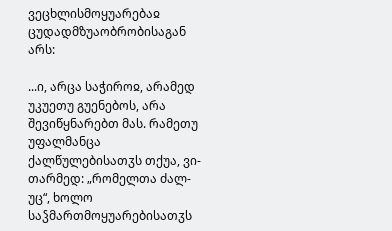ვეცხლისმოყუარებაჲ ცუდადმზუაობრობისაგან არს:

...ი, არცა საჭიროჲ, არამედ უკუეთუ გუენებოს, არა შევიწყნარებთ მას. რამეთუ უფალმანცა ქალწულებისათჳს თქუა, ვი-თარმედ: „რომელთა ძალ-უც“, ხოლო საჴმართმოყუარებისათჳს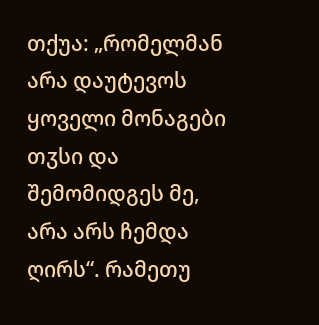თქუა: „რომელმან არა დაუტევოს ყოველი მონაგები თჳსი და შემომიდგეს მე, არა არს ჩემდა ღირს“. რამეთუ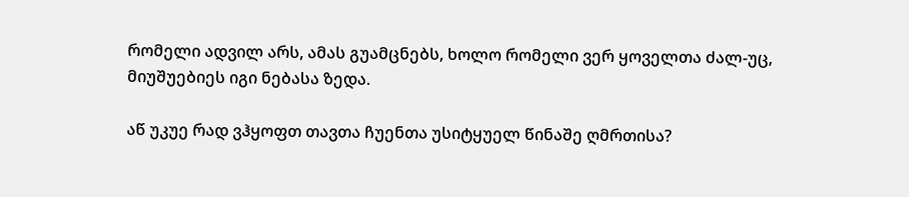რომელი ადვილ არს, ამას გუამცნებს, ხოლო რომელი ვერ ყოველთა ძალ-უც, მიუშუებიეს იგი ნებასა ზედა.

აწ უკუე რად ვჰყოფთ თავთა ჩუენთა უსიტყუელ წინაშე ღმრთისა?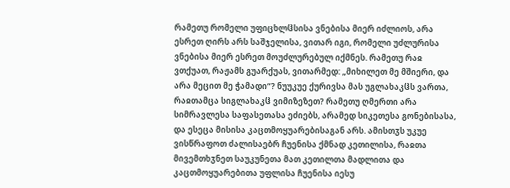რამეთუ რომელი უფიცხლჱსისა ვნებისა მიერ იძლიოს, არა ესრეთ ღირს არს საშჯელისა, ვითარ იგი, რომელი უძლურისა ვნებისა მიერ ესრეთ მოუძლურებულ იქმნეს. რამეთუ რაჲ ვთქუათ, რაჟამს გუარქუას, ვითარმედ: „მიხილეთ მე მშიერი, და არა მეცით მე ჭამადი“? ნუუკუე ქურივსა მას უგლახაკჱს ვართა, რაჲთამცა სიგლახაკჱ ვიმიზეზეთ? რამეთუ ღმერთი არა სიმრავლესა საფასეთასა ეძიებს, არამედ სიკეთესა გონებისასა, და ესეცა მისისა კაცთმოყუარებისაგან არს. ამისთჳს უკუე ვისწრაფოთ ძალისაებრ ჩუენისა ქმნად კეთილისა, რაჲთა მივემთხჳნეთ საუკუნეთა მათ კეთილთა მადლითა და კაცთმოყუარებითა უფლისა ჩუენისა იესუ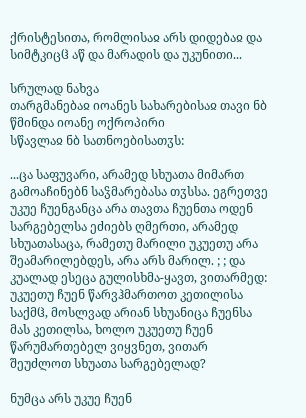ქრისტესითა, რომლისაჲ არს დიდებაჲ და სიმტკიცჱ აწ და მარადის და უკუნითი...

სრულად ნახვა
თარგმანებაჲ იოანეს სახარებისაჲ თავი ნბ
წმინდა იოანე ოქროპირი
სწავლაჲ ნბ სათნოებისათჳს:

...ცა საფუვარი, არამედ სხუათა მიმართ გამოაჩინებნ საჴმარებასა თჳსსა. ეგრეთვე უკუე ჩუენგანცა არა თავთა ჩუენთა ოდენ სარგებელსა ეძიებს ღმერთი, არამედ სხუათასაცა, რამეთუ მარილი უკუეთუ არა შეამარილებდეს, არა არს მარილ. ; ; და კუალად ესეცა გულისხმა-ყავთ, ვითარმედ: უკუეთუ ჩუენ წარვჰმართოთ კეთილისა საქმჱ, მოსლვად არიან სხუანიცა ჩუენსა მას კეთილსა, ხოლო უკუეთუ ჩუენ წარუმართებელ ვიყვნეთ, ვითარ შეუძლოთ სხუათა სარგებელად?

ნუმცა არს უკუე ჩუენ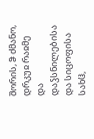შორის, ჵ ძმანო, დრკუჲ რაჲმე და დაჴსნილებისა და სიცოფისა სახჱ,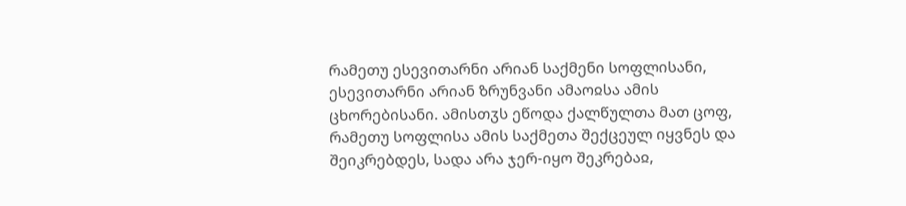რამეთუ ესევითარნი არიან საქმენი სოფლისანი, ესევითარნი არიან ზრუნვანი ამაოჲსა ამის ცხორებისანი. ამისთჳს ეწოდა ქალწულთა მათ ცოფ, რამეთუ სოფლისა ამის საქმეთა შექცეულ იყვნეს და შეიკრებდეს, სადა არა ჯერ-იყო შეკრებაჲ,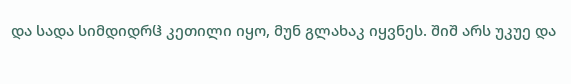და სადა სიმდიდრჱ კეთილი იყო, მუნ გლახაკ იყვნეს. შიშ არს უკუე და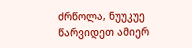ძრწოლა, ნუუკუე წარვიდეთ ამიერ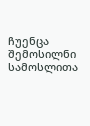ჩუენცა შემოსილნი სამოსლითა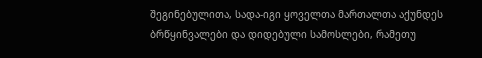შეგინებულითა, სადა-იგი ყოველთა მართალთა აქუნდეს ბრწყინვალები და დიდებული სამოსლები, რამეთუ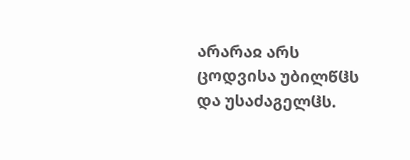არარაჲ არს ცოდვისა უბილწჱს და უსაძაგელჱს.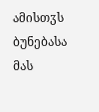ამისთჳს ბუნებასა მას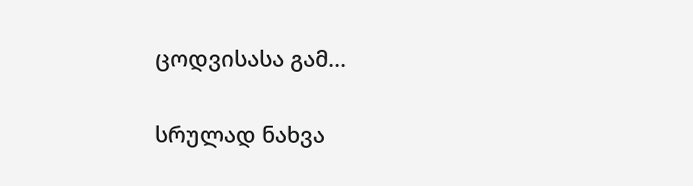ცოდვისასა გამ...

სრულად ნახვა